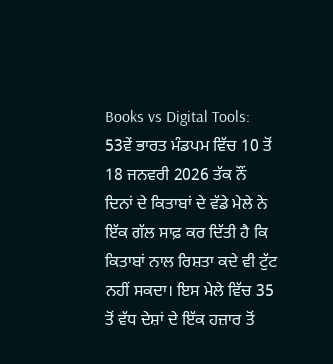Books vs Digital Tools: 53ਵੇਂ ਭਾਰਤ ਮੰਡਪਮ ਵਿੱਚ 10 ਤੋਂ 18 ਜਨਵਰੀ 2026 ਤੱਕ ਨੌਂ ਦਿਨਾਂ ਦੇ ਕਿਤਾਬਾਂ ਦੇ ਵੱਡੇ ਮੇਲੇ ਨੇ ਇੱਕ ਗੱਲ ਸਾਫ਼ ਕਰ ਦਿੱਤੀ ਹੈ ਕਿ ਕਿਤਾਬਾਂ ਨਾਲ ਰਿਸ਼ਤਾ ਕਦੇ ਵੀ ਟੁੱਟ ਨਹੀਂ ਸਕਦਾ। ਇਸ ਮੇਲੇ ਵਿੱਚ 35 ਤੋਂ ਵੱਧ ਦੇਸ਼ਾਂ ਦੇ ਇੱਕ ਹਜ਼ਾਰ ਤੋਂ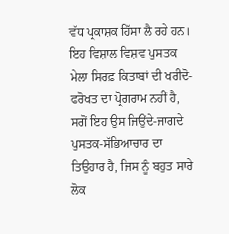ਵੱਧ ਪ੍ਰਕਾਸ਼ਕ ਹਿੱਸਾ ਲੈ ਰਹੇ ਹਨ। ਇਹ ਵਿਸ਼ਾਲ ਵਿਸ਼ਵ ਪੁਸਤਕ ਮੇਲਾ ਸਿਰਫ਼ ਕਿਤਾਬਾਂ ਦੀ ਖਰੀਦੋ-ਫਰੋਖਤ ਦਾ ਪ੍ਰੋਗਰਾਮ ਨਹੀਂ ਹੈ, ਸਗੋਂ ਇਹ ਉਸ ਜਿਉਂਦੇ-ਜਾਗਦੇ ਪੁਸਤਕ-ਸੱਭਿਆਚਾਰ ਦਾ ਤਿਉਹਾਰ ਹੈ, ਜਿਸ ਨੂੰ ਬਹੁਤ ਸਾਰੇ ਲੋਕ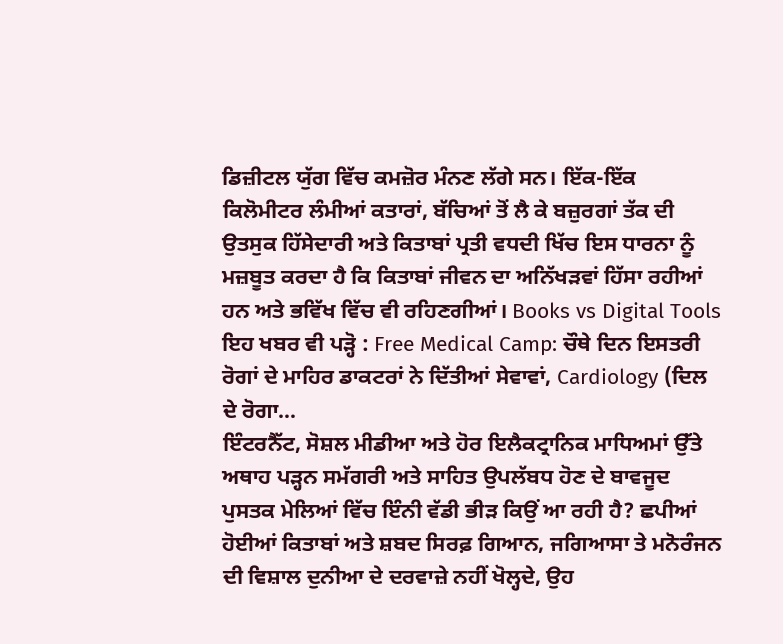ਡਿਜ਼ੀਟਲ ਯੁੱਗ ਵਿੱਚ ਕਮਜ਼ੋਰ ਮੰਨਣ ਲੱਗੇ ਸਨ। ਇੱਕ-ਇੱਕ ਕਿਲੋਮੀਟਰ ਲੰਮੀਆਂ ਕਤਾਰਾਂ, ਬੱਚਿਆਂ ਤੋਂ ਲੈ ਕੇ ਬਜ਼ੁਰਗਾਂ ਤੱਕ ਦੀ ਉਤਸੁਕ ਹਿੱਸੇਦਾਰੀ ਅਤੇ ਕਿਤਾਬਾਂ ਪ੍ਰਤੀ ਵਧਦੀ ਖਿੱਚ ਇਸ ਧਾਰਨਾ ਨੂੰ ਮਜ਼ਬੂਤ ਕਰਦਾ ਹੈ ਕਿ ਕਿਤਾਬਾਂ ਜੀਵਨ ਦਾ ਅਨਿੱਖੜਵਾਂ ਹਿੱਸਾ ਰਹੀਆਂ ਹਨ ਅਤੇ ਭਵਿੱਖ ਵਿੱਚ ਵੀ ਰਹਿਣਗੀਆਂ। Books vs Digital Tools
ਇਹ ਖਬਰ ਵੀ ਪੜ੍ਹੋ : Free Medical Camp: ਚੌਥੇ ਦਿਨ ਇਸਤਰੀ ਰੋਗਾਂ ਦੇ ਮਾਹਿਰ ਡਾਕਟਰਾਂ ਨੇ ਦਿੱਤੀਆਂ ਸੇਵਾਵਾਂ, Cardiology (ਦਿਲ ਦੇ ਰੋਗਾ…
ਇੰਟਰਨੈੱਟ, ਸੋਸ਼ਲ ਮੀਡੀਆ ਅਤੇ ਹੋਰ ਇਲੈਕਟ੍ਰਾਨਿਕ ਮਾਧਿਅਮਾਂ ਉੱਤੇ ਅਥਾਹ ਪੜ੍ਹਨ ਸਮੱਗਰੀ ਅਤੇ ਸਾਹਿਤ ਉਪਲੱਬਧ ਹੋਣ ਦੇ ਬਾਵਜੂਦ ਪੁਸਤਕ ਮੇਲਿਆਂ ਵਿੱਚ ਇੰਨੀ ਵੱਡੀ ਭੀੜ ਕਿਉਂ ਆ ਰਹੀ ਹੈ? ਛਪੀਆਂ ਹੋਈਆਂ ਕਿਤਾਬਾਂ ਅਤੇ ਸ਼ਬਦ ਸਿਰਫ਼ ਗਿਆਨ, ਜਗਿਆਸਾ ਤੇ ਮਨੋਰੰਜਨ ਦੀ ਵਿਸ਼ਾਲ ਦੁਨੀਆ ਦੇ ਦਰਵਾਜ਼ੇ ਨਹੀਂ ਖੋਲ੍ਹਦੇ, ਉਹ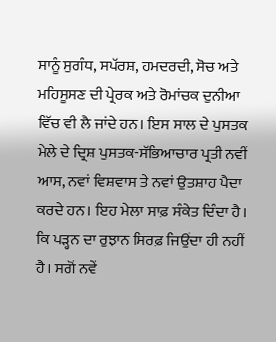ਸਾਨੂੰ ਸੁਗੰਧ, ਸਪੱਰਸ਼, ਹਮਦਰਦੀ, ਸੋਚ ਅਤੇ ਮਹਿਸੂਸਣ ਦੀ ਪ੍ਰੇਰਕ ਅਤੇ ਰੋਮਾਂਚਕ ਦੁਨੀਆ ਵਿੱਚ ਵੀ ਲੈ ਜਾਂਦੇ ਹਨ। ਇਸ ਸਾਲ ਦੇ ਪੁਸਤਕ ਮੇਲੇ ਦੇ ਦ੍ਰਿਸ਼ ਪੁਸਤਕ-ਸੱਭਿਆਚਾਰ ਪ੍ਰਤੀ ਨਵੀਂ ਆਸ, ਨਵਾਂ ਵਿਸ਼ਵਾਸ ਤੇ ਨਵਾਂ ਉਤਸ਼ਾਹ ਪੈਦਾ ਕਰਦੇ ਹਨ। ਇਹ ਮੇਲਾ ਸਾਫ਼ ਸੰਕੇਤ ਦਿੰਦਾ ਹੈ।
ਕਿ ਪੜ੍ਹਨ ਦਾ ਰੁਝਾਨ ਸਿਰਫ਼ ਜਿਉਂਦਾ ਹੀ ਨਹੀਂ ਹੈ। ਸਗੋਂ ਨਵੇਂ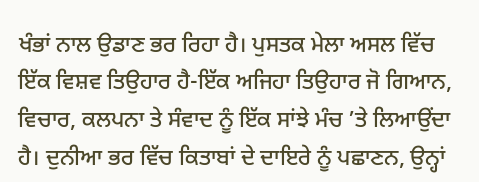ਖੰਭਾਂ ਨਾਲ ਉਡਾਣ ਭਰ ਰਿਹਾ ਹੈ। ਪੁਸਤਕ ਮੇਲਾ ਅਸਲ ਵਿੱਚ ਇੱਕ ਵਿਸ਼ਵ ਤਿਉਹਾਰ ਹੈ-ਇੱਕ ਅਜਿਹਾ ਤਿਉਹਾਰ ਜੋ ਗਿਆਨ, ਵਿਚਾਰ, ਕਲਪਨਾ ਤੇ ਸੰਵਾਦ ਨੂੰ ਇੱਕ ਸਾਂਝੇ ਮੰਚ ’ਤੇ ਲਿਆਉਂਦਾ ਹੈ। ਦੁਨੀਆ ਭਰ ਵਿੱਚ ਕਿਤਾਬਾਂ ਦੇ ਦਾਇਰੇ ਨੂੰ ਪਛਾਣਨ, ਉਨ੍ਹਾਂ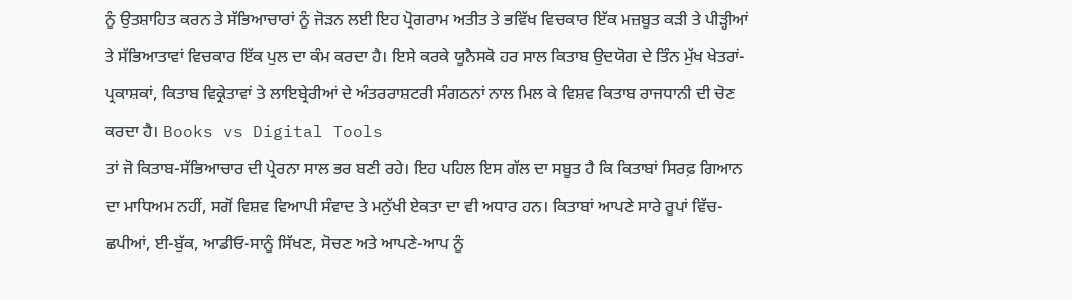ਨੂੰ ਉਤਸ਼ਾਹਿਤ ਕਰਨ ਤੇ ਸੱਭਿਆਚਾਰਾਂ ਨੂੰ ਜੋੜਨ ਲਈ ਇਹ ਪ੍ਰੋਗਰਾਮ ਅਤੀਤ ਤੇ ਭਵਿੱਖ ਵਿਚਕਾਰ ਇੱਕ ਮਜ਼ਬੂਤ ਕੜੀ ਤੇ ਪੀੜ੍ਹੀਆਂ ਤੇ ਸੱਭਿਆਤਾਵਾਂ ਵਿਚਕਾਰ ਇੱਕ ਪੁਲ ਦਾ ਕੰਮ ਕਰਦਾ ਹੈ। ਇਸੇ ਕਰਕੇ ਯੂਨੈਸਕੋ ਹਰ ਸਾਲ ਕਿਤਾਬ ਉਦਯੋਗ ਦੇ ਤਿੰਨ ਮੁੱਖ ਖੇਤਰਾਂ- ਪ੍ਰਕਾਸ਼ਕਾਂ, ਕਿਤਾਬ ਵਿਕ੍ਰੇਤਾਵਾਂ ਤੇ ਲਾਇਬ੍ਰੇਰੀਆਂ ਦੇ ਅੰਤਰਰਾਸ਼ਟਰੀ ਸੰਗਠਨਾਂ ਨਾਲ ਮਿਲ ਕੇ ਵਿਸ਼ਵ ਕਿਤਾਬ ਰਾਜਧਾਨੀ ਦੀ ਚੋਣ ਕਰਦਾ ਹੈ। Books vs Digital Tools
ਤਾਂ ਜੋ ਕਿਤਾਬ-ਸੱਭਿਆਚਾਰ ਦੀ ਪ੍ਰੇਰਨਾ ਸਾਲ ਭਰ ਬਣੀ ਰਹੇ। ਇਹ ਪਹਿਲ ਇਸ ਗੱਲ ਦਾ ਸਬੂਤ ਹੈ ਕਿ ਕਿਤਾਬਾਂ ਸਿਰਫ਼ ਗਿਆਨ ਦਾ ਮਾਧਿਅਮ ਨਹੀਂ, ਸਗੋਂ ਵਿਸ਼ਵ ਵਿਆਪੀ ਸੰਵਾਦ ਤੇ ਮਨੁੱਖੀ ਏਕਤਾ ਦਾ ਵੀ ਅਧਾਰ ਹਨ। ਕਿਤਾਬਾਂ ਆਪਣੇ ਸਾਰੇ ਰੂਪਾਂ ਵਿੱਚ- ਛਪੀਆਂ, ਈ-ਬੁੱਕ, ਆਡੀਓ-ਸਾਨੂੰ ਸਿੱਖਣ, ਸੋਚਣ ਅਤੇ ਆਪਣੇ-ਆਪ ਨੂੰ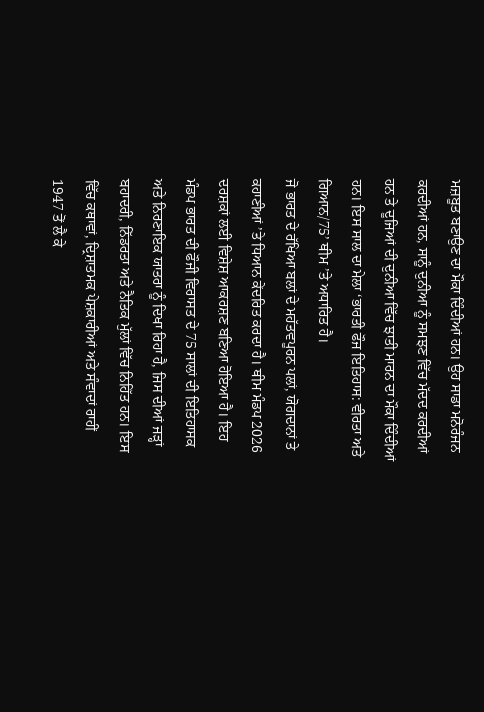ਮਜ਼ਬੂਤ ਬਣਾਉਣ ਦਾ ਮੌਕਾ ਦਿੰਦੀਆਂ ਹਨ। ਉਹ ਸਾਡਾ ਮਨੋਰੰਜਨ ਕਰਦੀਆਂ ਹਨ, ਸਾਨੂੰ ਦੁਨੀਆ ਨੂੰ ਸਮਝਣ ਵਿੱਚ ਮੱਦਦ ਕਰਦੀਆਂ ਹਨ ਤੇ ਦੂਜਿਆਂ ਦੀ ਦੁਨੀਆ ਵਿੱਚ ਝਾਤੀ ਮਾਰਨ ਦਾ ਮੌਕਾ ਦਿੰਦੀਆਂ ਹਨ। ਇਸ ਸਾਲ ਦਾ ਮੇਲਾ ‘ਭਾਰਤੀ ਫੌਜ ਇਤਿਹਾਸ: ਵੀਰਤਾ ਅਤੇ ਗਿਆਨ/75’ ਥੀਮ ’ਤੇ ਅਧਾਰਿਤ ਹੈ।
ਜੋ ਭਾਰਤ ਦੇ ਰੱਖਿਆ ਬਲਾਂ ਦੇ ਮਹੱਤਵਪੂਰਨ ਪਲਾਂ, ਯੋਗਦਾਨਾਂ ਤੇ ਕਹਾਣੀਆਂ ’ਤੇ ਧਿਆਨ ਕੇਂਦਰਿਤ ਕਰਦਾ ਹੈ। ਥੀਮ ਮੰਡਪ 2026 ਦਰਸ਼ਕਾਂ ਲਈ ਵਿਸ਼ੇਸ਼ ਆਕਰਸ਼ਣ ਬਣਿਆ ਹੋਇਆ ਹੈ। ਇਹ ਮੰਡਪ ਭਾਰਤ ਦੀ ਫੌਜੀ ਵਿਰਾਸਤ ਦੇ 75 ਸਾਲਾਂ ਦੀ ਇਤਿਹਾਸਕ ਅਤੇ ਨਿਰਣਾਇਕ ਯਾਤਰਾ ਨੂੰ ਦਿਖਾ ਰਿਹਾ ਹੈ, ਜਿਸ ਦੀਆਂ ਜੜ੍ਹਾਂ ਬਹਾਦਰੀ, ਨਿੱਡਰਤਾ ਅਤੇ ਨੈਤਿਕ ਮੁੱਲਾਂ ਵਿੱਚ ਨਿਹਿੱਤ ਹਨ। ਇਸ ਵਿੱਚ ਕਥਾਵਾਂ, ਦ੍ਰਿਸ਼ਾਤਮਕ ਪੇਸ਼ਕਾਰੀਆਂ ਅਤੇ ਸੰਵਾਦਾਂ ਰਾਹੀਂ 1947 ਤੋਂ ਲੈ ਕੇ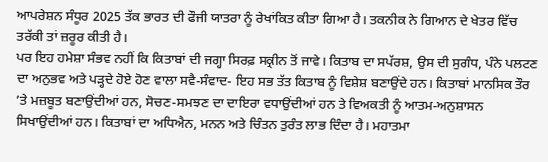ਆਪਰੇਸ਼ਨ ਸੰਧੂਰ 2025 ਤੱਕ ਭਾਰਤ ਦੀ ਫੌਜੀ ਯਾਤਰਾ ਨੂੰ ਰੇਖਾਂਕਿਤ ਕੀਤਾ ਗਿਆ ਹੈ। ਤਕਨੀਕ ਨੇ ਗਿਆਨ ਦੇ ਖੇਤਰ ਵਿੱਚ ਤਰੱਕੀ ਤਾਂ ਜ਼ਰੂਰ ਕੀਤੀ ਹੈ।
ਪਰ ਇਹ ਹਮੇਸ਼ਾ ਸੰਭਵ ਨਹੀਂ ਕਿ ਕਿਤਾਬਾਂ ਦੀ ਜਗ੍ਹਾ ਸਿਰਫ਼ ਸਕ੍ਰੀਨ ਤੋਂ ਜਾਵੇ। ਕਿਤਾਬ ਦਾ ਸਪੱਰਸ਼, ਉਸ ਦੀ ਸੁਗੰਧ, ਪੰਨੇ ਪਲਟਣ ਦਾ ਅਨੁਭਵ ਅਤੇ ਪੜ੍ਹਦੇ ਹੋਏ ਹੋਣ ਵਾਲਾ ਸਵੈ-ਸੰਵਾਦ- ਇਹ ਸਭ ਤੱਤ ਕਿਤਾਬ ਨੂੰ ਵਿਸ਼ੇਸ਼ ਬਣਾਉਂਦੇ ਹਨ। ਕਿਤਾਬਾਂ ਮਾਨਸਿਕ ਤੌਰ ’ਤੇ ਮਜ਼ਬੂਤ ਬਣਾਉਂਦੀਆਂ ਹਨ, ਸੋਚਣ-ਸਮਝਣ ਦਾ ਦਾਇਰਾ ਵਧਾਉਂਦੀਆਂ ਹਨ ਤੇ ਵਿਅਕਤੀ ਨੂੰ ਆਤਮ-ਅਨੁਸ਼ਾਸਨ ਸਿਖਾਉਂਦੀਆਂ ਹਨ। ਕਿਤਾਬਾਂ ਦਾ ਅਧਿਐਨ, ਮਨਨ ਅਤੇ ਚਿੰਤਨ ਤੁਰੰਤ ਲਾਭ ਦਿੰਦਾ ਹੈ। ਮਹਾਤਮਾ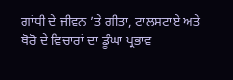ਗਾਂਧੀ ਦੇ ਜੀਵਨ ’ਤੇ ਗੀਤਾ, ਟਾਲਸਟਾਏ ਅਤੇ ਥੋਰੋ ਦੇ ਵਿਚਾਰਾਂ ਦਾ ਡੂੰਘਾ ਪ੍ਰਭਾਵ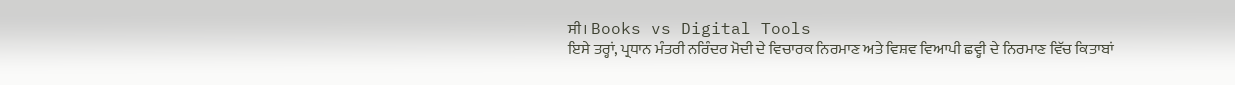ਸੀ। Books vs Digital Tools
ਇਸੇ ਤਰ੍ਹਾਂ, ਪ੍ਰਧਾਨ ਮੰਤਰੀ ਨਰਿੰਦਰ ਮੋਦੀ ਦੇ ਵਿਚਾਰਕ ਨਿਰਮਾਣ ਅਤੇ ਵਿਸ਼ਵ ਵਿਆਪੀ ਛਵ੍ਹੀ ਦੇ ਨਿਰਮਾਣ ਵਿੱਚ ਕਿਤਾਬਾਂ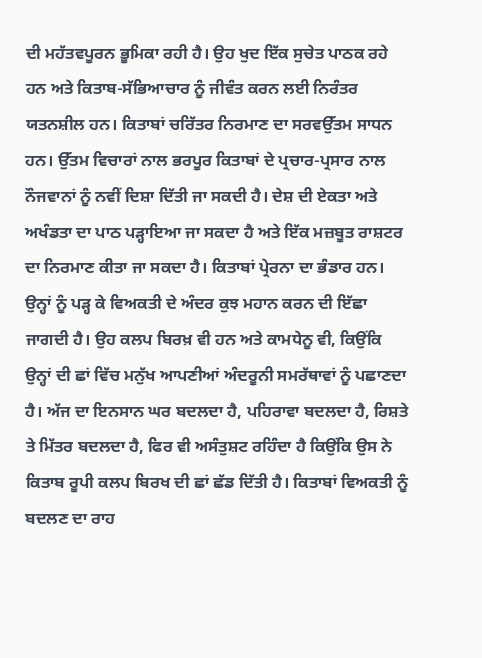ਦੀ ਮਹੱਤਵਪੂਰਨ ਭੂਮਿਕਾ ਰਹੀ ਹੈ। ਉਹ ਖੁਦ ਇੱਕ ਸੁਚੇਤ ਪਾਠਕ ਰਹੇ ਹਨ ਅਤੇ ਕਿਤਾਬ-ਸੱਭਿਆਚਾਰ ਨੂੰ ਜੀਵੰਤ ਕਰਨ ਲਈ ਨਿਰੰਤਰ ਯਤਨਸ਼ੀਲ ਹਨ। ਕਿਤਾਬਾਂ ਚਰਿੱਤਰ ਨਿਰਮਾਣ ਦਾ ਸਰਵਉੱਤਮ ਸਾਧਨ ਹਨ। ਉੱਤਮ ਵਿਚਾਰਾਂ ਨਾਲ ਭਰਪੂਰ ਕਿਤਾਬਾਂ ਦੇ ਪ੍ਰਚਾਰ-ਪ੍ਰਸਾਰ ਨਾਲ ਨੌਜਵਾਨਾਂ ਨੂੰ ਨਵੀਂ ਦਿਸ਼ਾ ਦਿੱਤੀ ਜਾ ਸਕਦੀ ਹੈ। ਦੇਸ਼ ਦੀ ਏਕਤਾ ਅਤੇ ਅਖੰਡਤਾ ਦਾ ਪਾਠ ਪੜ੍ਹਾਇਆ ਜਾ ਸਕਦਾ ਹੈ ਅਤੇ ਇੱਕ ਮਜ਼ਬੂਤ ਰਾਸ਼ਟਰ ਦਾ ਨਿਰਮਾਣ ਕੀਤਾ ਜਾ ਸਕਦਾ ਹੈ। ਕਿਤਾਬਾਂ ਪ੍ਰੇਰਨਾ ਦਾ ਭੰਡਾਰ ਹਨ।
ਉਨ੍ਹਾਂ ਨੂੰ ਪੜ੍ਹ ਕੇ ਵਿਅਕਤੀ ਦੇ ਅੰਦਰ ਕੁਝ ਮਹਾਨ ਕਰਨ ਦੀ ਇੱਛਾ ਜਾਗਦੀ ਹੈ। ਉਹ ਕਲਪ ਬਿਰਖ਼ ਵੀ ਹਨ ਅਤੇ ਕਾਮਧੇਨੂ ਵੀ, ਕਿਉਂਕਿ ਉਨ੍ਹਾਂ ਦੀ ਛਾਂ ਵਿੱਚ ਮਨੁੱਖ ਆਪਣੀਆਂ ਅੰਦਰੂਨੀ ਸਮਰੱਥਾਵਾਂ ਨੂੰ ਪਛਾਣਦਾ ਹੈ। ਅੱਜ ਦਾ ਇਨਸਾਨ ਘਰ ਬਦਲਦਾ ਹੈ, ਪਹਿਰਾਵਾ ਬਦਲਦਾ ਹੈ, ਰਿਸ਼ਤੇ ਤੇ ਮਿੱਤਰ ਬਦਲਦਾ ਹੈ, ਫਿਰ ਵੀ ਅਸੰਤੁਸ਼ਟ ਰਹਿੰਦਾ ਹੈ ਕਿਉਂਕਿ ਉਸ ਨੇ ਕਿਤਾਬ ਰੂਪੀ ਕਲਪ ਬਿਰਖ ਦੀ ਛਾਂ ਛੱਡ ਦਿੱਤੀ ਹੈ। ਕਿਤਾਬਾਂ ਵਿਅਕਤੀ ਨੂੰ ਬਦਲਣ ਦਾ ਰਾਹ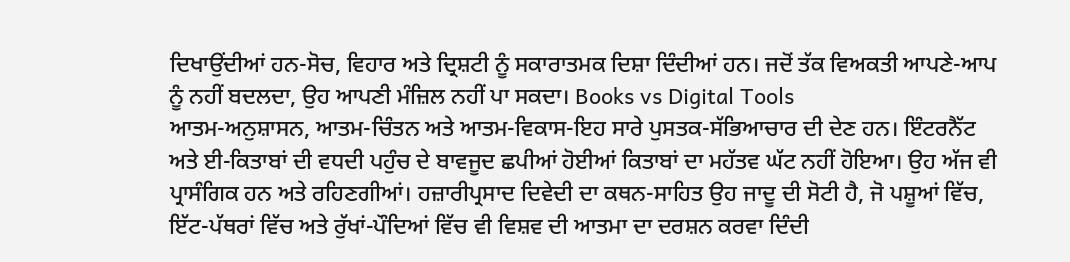ਦਿਖਾਉਂਦੀਆਂ ਹਨ-ਸੋਚ, ਵਿਹਾਰ ਅਤੇ ਦ੍ਰਿਸ਼ਟੀ ਨੂੰ ਸਕਾਰਾਤਮਕ ਦਿਸ਼ਾ ਦਿੰਦੀਆਂ ਹਨ। ਜਦੋਂ ਤੱਕ ਵਿਅਕਤੀ ਆਪਣੇ-ਆਪ ਨੂੰ ਨਹੀਂ ਬਦਲਦਾ, ਉਹ ਆਪਣੀ ਮੰਜ਼ਿਲ ਨਹੀਂ ਪਾ ਸਕਦਾ। Books vs Digital Tools
ਆਤਮ-ਅਨੁਸ਼ਾਸਨ, ਆਤਮ-ਚਿੰਤਨ ਅਤੇ ਆਤਮ-ਵਿਕਾਸ-ਇਹ ਸਾਰੇ ਪੁਸਤਕ-ਸੱਭਿਆਚਾਰ ਦੀ ਦੇਣ ਹਨ। ਇੰਟਰਨੈੱਟ ਅਤੇ ਈ-ਕਿਤਾਬਾਂ ਦੀ ਵਧਦੀ ਪਹੁੰਚ ਦੇ ਬਾਵਜੂਦ ਛਪੀਆਂ ਹੋਈਆਂ ਕਿਤਾਬਾਂ ਦਾ ਮਹੱਤਵ ਘੱਟ ਨਹੀਂ ਹੋਇਆ। ਉਹ ਅੱਜ ਵੀ ਪ੍ਰਾਸੰਗਿਕ ਹਨ ਅਤੇ ਰਹਿਣਗੀਆਂ। ਹਜ਼ਾਰੀਪ੍ਰਸਾਦ ਦਿਵੇਦੀ ਦਾ ਕਥਨ-ਸਾਹਿਤ ਉਹ ਜਾਦੂ ਦੀ ਸੋਟੀ ਹੈ, ਜੋ ਪਸ਼ੂਆਂ ਵਿੱਚ, ਇੱਟ-ਪੱਥਰਾਂ ਵਿੱਚ ਅਤੇ ਰੁੱਖਾਂ-ਪੌਦਿਆਂ ਵਿੱਚ ਵੀ ਵਿਸ਼ਵ ਦੀ ਆਤਮਾ ਦਾ ਦਰਸ਼ਨ ਕਰਵਾ ਦਿੰਦੀ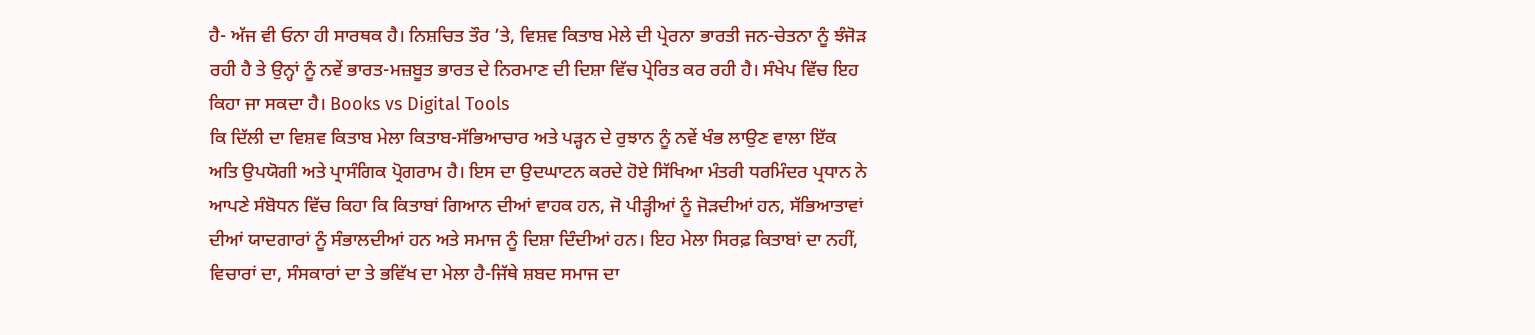ਹੈ- ਅੱਜ ਵੀ ਓਨਾ ਹੀ ਸਾਰਥਕ ਹੈ। ਨਿਸ਼ਚਿਤ ਤੌਰ ’ਤੇ, ਵਿਸ਼ਵ ਕਿਤਾਬ ਮੇਲੇ ਦੀ ਪ੍ਰੇਰਨਾ ਭਾਰਤੀ ਜਨ-ਚੇਤਨਾ ਨੂੰ ਝੰਜੋੜ ਰਹੀ ਹੈ ਤੇ ਉਨ੍ਹਾਂ ਨੂੰ ਨਵੇਂ ਭਾਰਤ-ਮਜ਼ਬੂਤ ਭਾਰਤ ਦੇ ਨਿਰਮਾਣ ਦੀ ਦਿਸ਼ਾ ਵਿੱਚ ਪ੍ਰੇਰਿਤ ਕਰ ਰਹੀ ਹੈ। ਸੰਖੇਪ ਵਿੱਚ ਇਹ ਕਿਹਾ ਜਾ ਸਕਦਾ ਹੈ। Books vs Digital Tools
ਕਿ ਦਿੱਲੀ ਦਾ ਵਿਸ਼ਵ ਕਿਤਾਬ ਮੇਲਾ ਕਿਤਾਬ-ਸੱਭਿਆਚਾਰ ਅਤੇ ਪੜ੍ਹਨ ਦੇ ਰੁਝਾਨ ਨੂੰ ਨਵੇਂ ਖੰਭ ਲਾਉਣ ਵਾਲਾ ਇੱਕ ਅਤਿ ਉਪਯੋਗੀ ਅਤੇ ਪ੍ਰਾਸੰਗਿਕ ਪ੍ਰੋਗਰਾਮ ਹੈ। ਇਸ ਦਾ ਉਦਘਾਟਨ ਕਰਦੇ ਹੋਏ ਸਿੱਖਿਆ ਮੰਤਰੀ ਧਰਮਿੰਦਰ ਪ੍ਰਧਾਨ ਨੇ ਆਪਣੇ ਸੰਬੋਧਨ ਵਿੱਚ ਕਿਹਾ ਕਿ ਕਿਤਾਬਾਂ ਗਿਆਨ ਦੀਆਂ ਵਾਹਕ ਹਨ, ਜੋ ਪੀੜ੍ਹੀਆਂ ਨੂੰ ਜੋੜਦੀਆਂ ਹਨ, ਸੱਭਿਆਤਾਵਾਂ ਦੀਆਂ ਯਾਦਗਾਰਾਂ ਨੂੰ ਸੰਭਾਲਦੀਆਂ ਹਨ ਅਤੇ ਸਮਾਜ ਨੂੰ ਦਿਸ਼ਾ ਦਿੰਦੀਆਂ ਹਨ। ਇਹ ਮੇਲਾ ਸਿਰਫ਼ ਕਿਤਾਬਾਂ ਦਾ ਨਹੀਂ, ਵਿਚਾਰਾਂ ਦਾ, ਸੰਸਕਾਰਾਂ ਦਾ ਤੇ ਭਵਿੱਖ ਦਾ ਮੇਲਾ ਹੈ-ਜਿੱਥੇ ਸ਼ਬਦ ਸਮਾਜ ਦਾ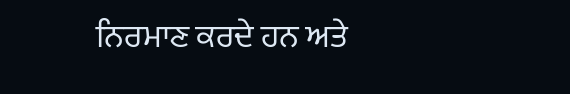ਨਿਰਮਾਣ ਕਰਦੇ ਹਨ ਅਤੇ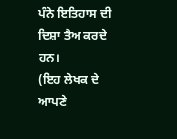ਪੰਨੇ ਇਤਿਹਾਸ ਦੀ ਦਿਸ਼ਾ ਤੈਅ ਕਰਦੇ ਹਨ।
(ਇਹ ਲੇਖਕ ਦੇ ਆਪਣੇ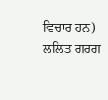ਵਿਚਾਰ ਹਨ)
ਲਲਿਤ ਗਰਗ